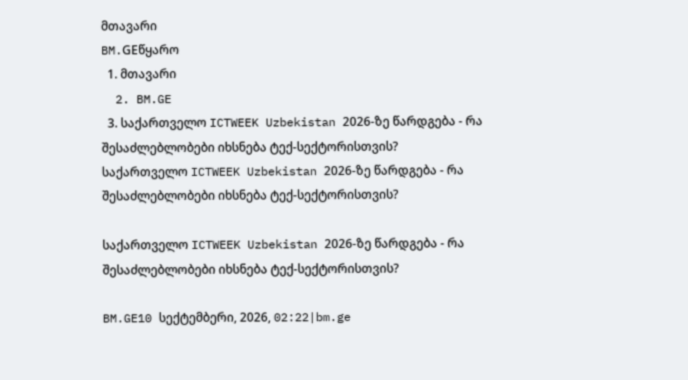მთავარი
BM.GEწყარო
  1. მთავარი
  2. BM.GE
  3. საქართველო ICTWEEK Uzbekistan 2026-ზე წარდგება - რა შესაძლებლობები იხსნება ტექ-სექტორისთვის?
საქართველო ICTWEEK Uzbekistan 2026-ზე წარდგება - რა შესაძლებლობები იხსნება ტექ-სექტორისთვის?

საქართველო ICTWEEK Uzbekistan 2026-ზე წარდგება - რა შესაძლებლობები იხსნება ტექ-სექტორისთვის?

BM.GE10 სექტემბერი, 2026, 02:22|bm.ge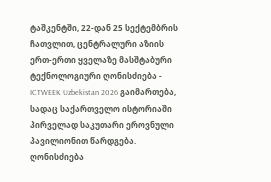ტაშკენტში, 22-დან 25 სექტემბრის ჩათვლით, ცენტრალური აზიის ერთ-ერთი ყველაზე მასშტაბური ტექნოლოგიური ღონისძიება - ICTWEEK Uzbekistan 2026 გაიმართება, სადაც საქართველო ისტორიაში პირველად საკუთარი ეროვნული პავილიონით წარდგება. ღონისძიება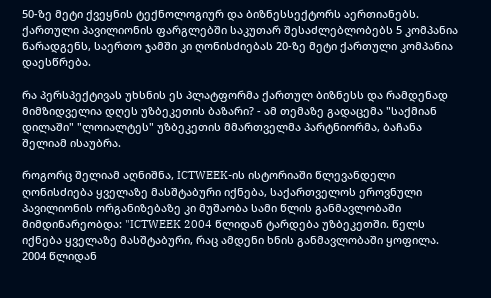50-ზე მეტი ქვეყნის ტექნოლოგიურ და ბიზნესსექტორს აერთიანებს. ქართული პავილიონის ფარგლებში საკუთარ შესაძლებლობებს 5 კომპანია წარადგენს, საერთო ჯამში კი ღონისძიებას 20-ზე მეტი ქართული კომპანია დაესწრება.

რა პერსპექტივას უხსნის ეს პლატფორმა ქართულ ბიზნესს და რამდენად მიმზიდველია დღეს უზბეკეთის ბაზარი? - ამ თემაზე გადაცემა "საქმიან დილაში" "ლოიალტეს" უზბეკეთის მმართველმა პარტნიორმა, ბაჩანა შელიამ ისაუბრა.

როგორც შელიამ აღნიშნა, ICTWEEK-ის ისტორიაში წლევანდელი ღონისძიება ყველაზე მასშტაბური იქნება, საქართველოს ეროვნული პავილიონის ორგანიზებაზე კი მუშაობა სამი წლის განმავლობაში მიმდინარეობდა: "ICTWEEK 2004 წლიდან ტარდება უზბეკეთში. წელს იქნება ყველაზე მასშტაბური, რაც ამდენი ხნის განმავლობაში ყოფილა. 2004 წლიდან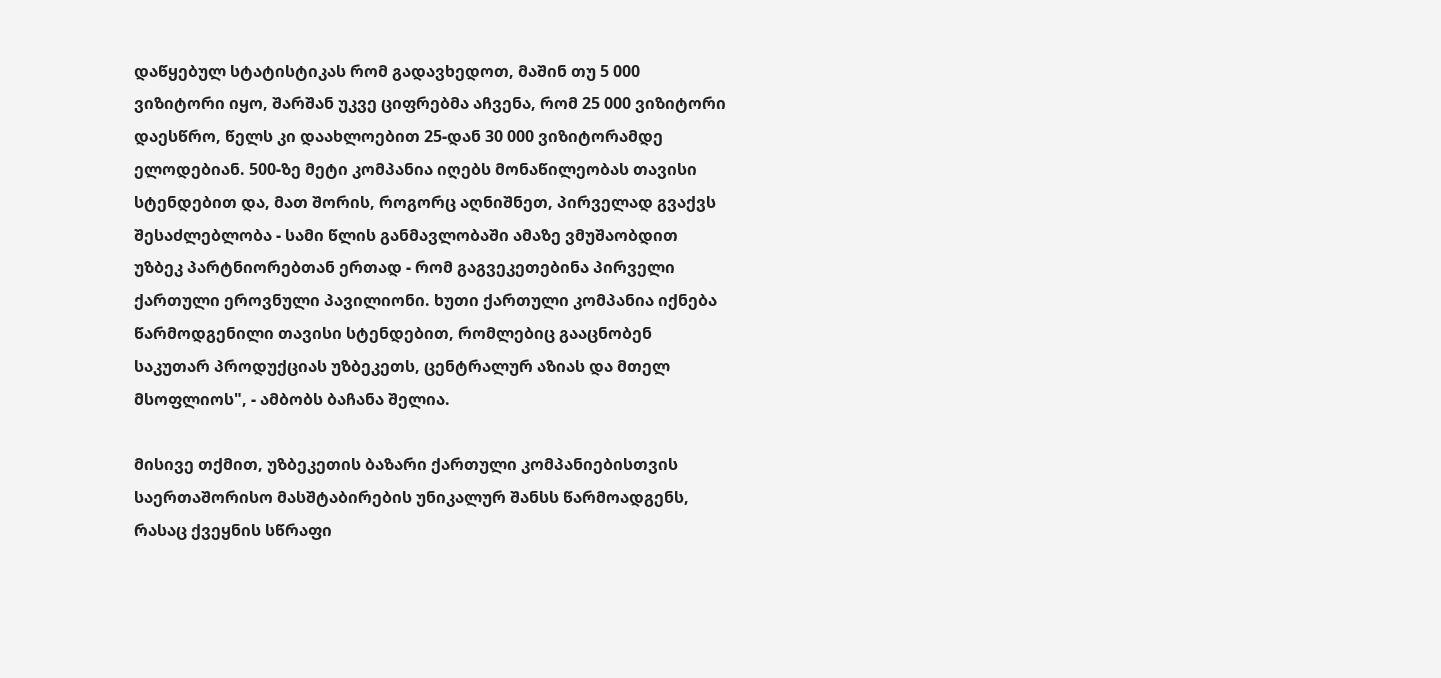დაწყებულ სტატისტიკას რომ გადავხედოთ, მაშინ თუ 5 000 ვიზიტორი იყო, შარშან უკვე ციფრებმა აჩვენა, რომ 25 000 ვიზიტორი დაესწრო, წელს კი დაახლოებით 25-დან 30 000 ვიზიტორამდე ელოდებიან. 500-ზე მეტი კომპანია იღებს მონაწილეობას თავისი სტენდებით და, მათ შორის, როგორც აღნიშნეთ, პირველად გვაქვს შესაძლებლობა - სამი წლის განმავლობაში ამაზე ვმუშაობდით უზბეკ პარტნიორებთან ერთად - რომ გაგვეკეთებინა პირველი ქართული ეროვნული პავილიონი. ხუთი ქართული კომპანია იქნება წარმოდგენილი თავისი სტენდებით, რომლებიც გააცნობენ საკუთარ პროდუქციას უზბეკეთს, ცენტრალურ აზიას და მთელ მსოფლიოს", - ამბობს ბაჩანა შელია.

მისივე თქმით, უზბეკეთის ბაზარი ქართული კომპანიებისთვის საერთაშორისო მასშტაბირების უნიკალურ შანსს წარმოადგენს, რასაც ქვეყნის სწრაფი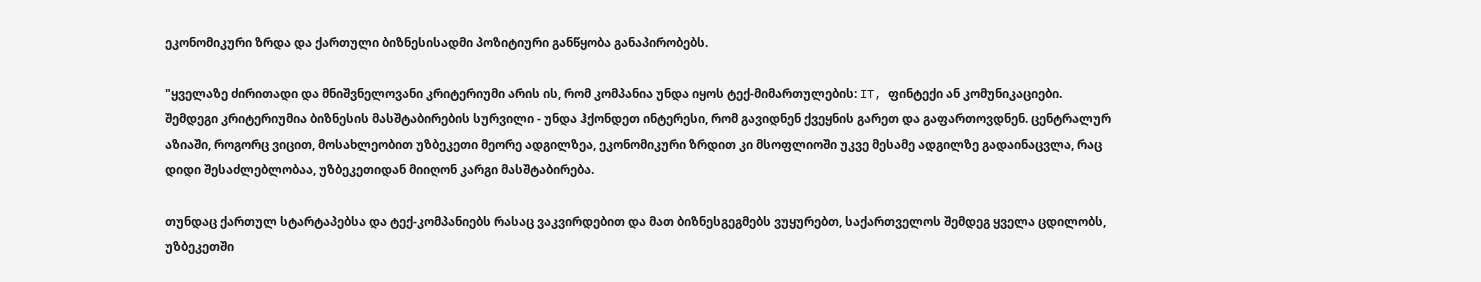ეკონომიკური ზრდა და ქართული ბიზნესისადმი პოზიტიური განწყობა განაპირობებს.

"ყველაზე ძირითადი და მნიშვნელოვანი კრიტერიუმი არის ის, რომ კომპანია უნდა იყოს ტექ-მიმართულების: IT, ფინტექი ან კომუნიკაციები. შემდეგი კრიტერიუმია ბიზნესის მასშტაბირების სურვილი - უნდა ჰქონდეთ ინტერესი, რომ გავიდნენ ქვეყნის გარეთ და გაფართოვდნენ. ცენტრალურ აზიაში, როგორც ვიცით, მოსახლეობით უზბეკეთი მეორე ადგილზეა, ეკონომიკური ზრდით კი მსოფლიოში უკვე მესამე ადგილზე გადაინაცვლა, რაც დიდი შესაძლებლობაა, უზბეკეთიდან მიიღონ კარგი მასშტაბირება.

თუნდაც ქართულ სტარტაპებსა და ტექ-კომპანიებს რასაც ვაკვირდებით და მათ ბიზნესგეგმებს ვუყურებთ, საქართველოს შემდეგ ყველა ცდილობს, უზბეკეთში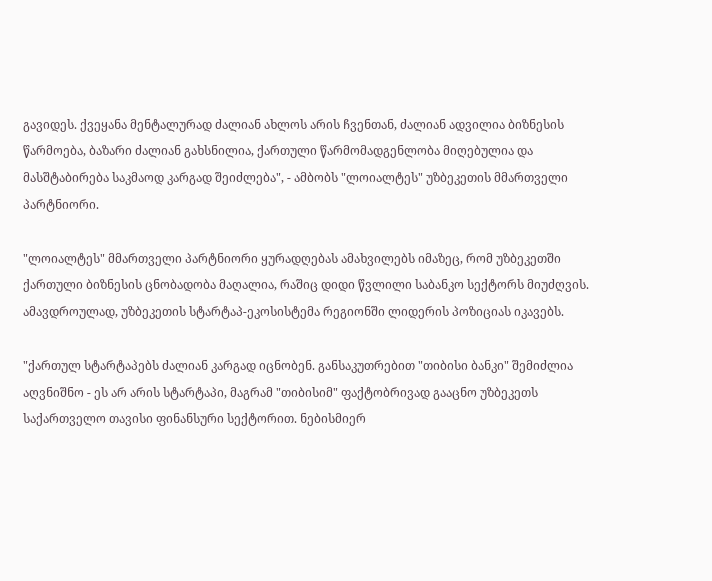გავიდეს. ქვეყანა მენტალურად ძალიან ახლოს არის ჩვენთან, ძალიან ადვილია ბიზნესის წარმოება, ბაზარი ძალიან გახსნილია, ქართული წარმომადგენლობა მიღებულია და მასშტაბირება საკმაოდ კარგად შეიძლება", - ამბობს "ლოიალტეს" უზბეკეთის მმართველი პარტნიორი.

"ლოიალტეს" მმართველი პარტნიორი ყურადღებას ამახვილებს იმაზეც, რომ უზბეკეთში ქართული ბიზნესის ცნობადობა მაღალია, რაშიც დიდი წვლილი საბანკო სექტორს მიუძღვის. ამავდროულად, უზბეკეთის სტარტაპ-ეკოსისტემა რეგიონში ლიდერის პოზიციას იკავებს.

"ქართულ სტარტაპებს ძალიან კარგად იცნობენ. განსაკუთრებით "თიბისი ბანკი" შემიძლია აღვნიშნო - ეს არ არის სტარტაპი, მაგრამ "თიბისიმ" ფაქტობრივად გააცნო უზბეკეთს საქართველო თავისი ფინანსური სექტორით. ნებისმიერ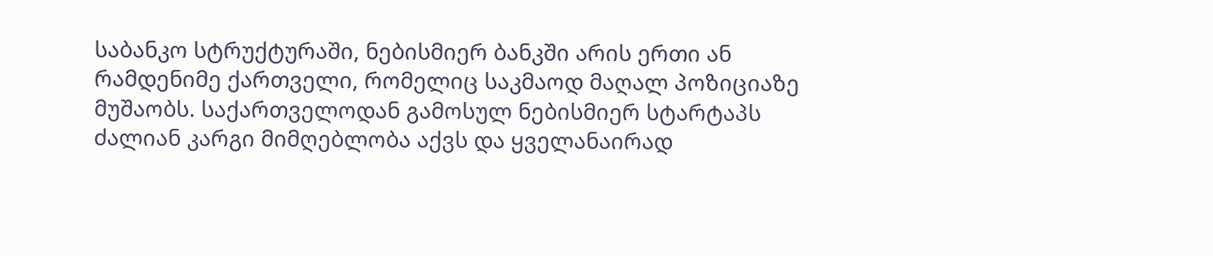საბანკო სტრუქტურაში, ნებისმიერ ბანკში არის ერთი ან რამდენიმე ქართველი, რომელიც საკმაოდ მაღალ პოზიციაზე მუშაობს. საქართველოდან გამოსულ ნებისმიერ სტარტაპს ძალიან კარგი მიმღებლობა აქვს და ყველანაირად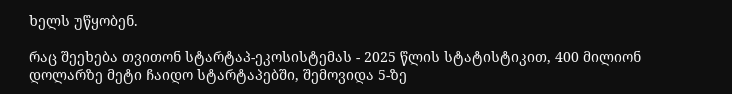ხელს უწყობენ.

რაც შეეხება თვითონ სტარტაპ-ეკოსისტემას - 2025 წლის სტატისტიკით, 400 მილიონ დოლარზე მეტი ჩაიდო სტარტაპებში, შემოვიდა 5-ზე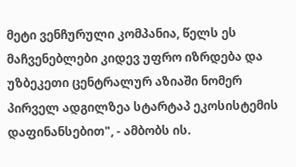მეტი ვენჩურული კომპანია, წელს ეს მაჩვენებლები კიდევ უფრო იზრდება და უზბეკეთი ცენტრალურ აზიაში ნომერ პირველ ადგილზეა სტარტაპ ეკოსისტემის დაფინანსებით", - ამბობს ის.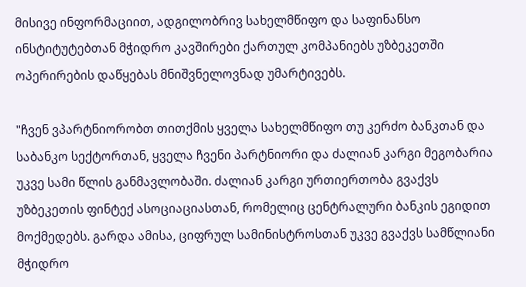მისივე ინფორმაციით, ადგილობრივ სახელმწიფო და საფინანსო ინსტიტუტებთან მჭიდრო კავშირები ქართულ კომპანიებს უზბეკეთში ოპერირების დაწყებას მნიშვნელოვნად უმარტივებს.

"ჩვენ ვპარტნიორობთ თითქმის ყველა სახელმწიფო თუ კერძო ბანკთან და საბანკო სექტორთან, ყველა ჩვენი პარტნიორი და ძალიან კარგი მეგობარია უკვე სამი წლის განმავლობაში. ძალიან კარგი ურთიერთობა გვაქვს უზბეკეთის ფინტექ ასოციაციასთან, რომელიც ცენტრალური ბანკის ეგიდით მოქმედებს. გარდა ამისა, ციფრულ სამინისტროსთან უკვე გვაქვს სამწლიანი მჭიდრო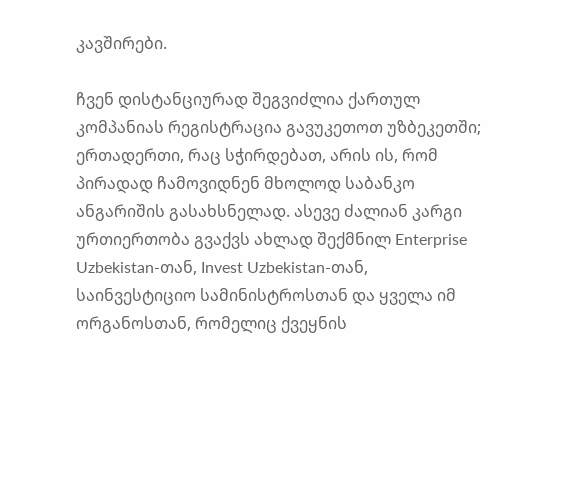კავშირები.

ჩვენ დისტანციურად შეგვიძლია ქართულ კომპანიას რეგისტრაცია გავუკეთოთ უზბეკეთში; ერთადერთი, რაც სჭირდებათ, არის ის, რომ პირადად ჩამოვიდნენ მხოლოდ საბანკო ანგარიშის გასახსნელად. ასევე ძალიან კარგი ურთიერთობა გვაქვს ახლად შექმნილ Enterprise Uzbekistan-თან, Invest Uzbekistan-თან, საინვესტიციო სამინისტროსთან და ყველა იმ ორგანოსთან, რომელიც ქვეყნის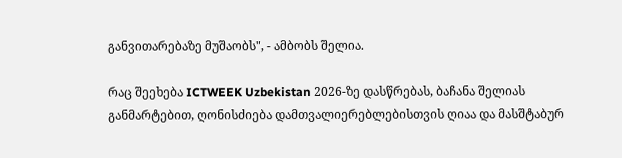განვითარებაზე მუშაობს", - ამბობს შელია.

რაც შეეხება ICTWEEK Uzbekistan 2026-ზე დასწრებას, ბაჩანა შელიას განმარტებით, ღონისძიება დამთვალიერებლებისთვის ღიაა და მასშტაბურ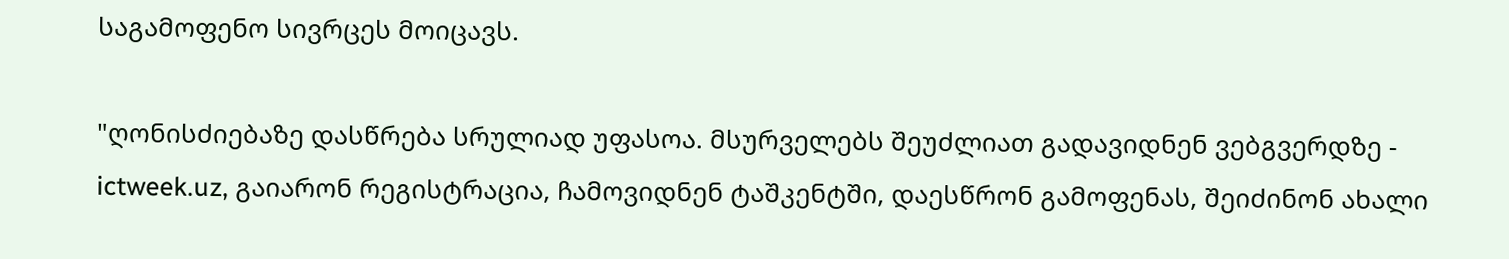საგამოფენო სივრცეს მოიცავს.

"ღონისძიებაზე დასწრება სრულიად უფასოა. მსურველებს შეუძლიათ გადავიდნენ ვებგვერდზე - ictweek.uz, გაიარონ რეგისტრაცია, ჩამოვიდნენ ტაშკენტში, დაესწრონ გამოფენას, შეიძინონ ახალი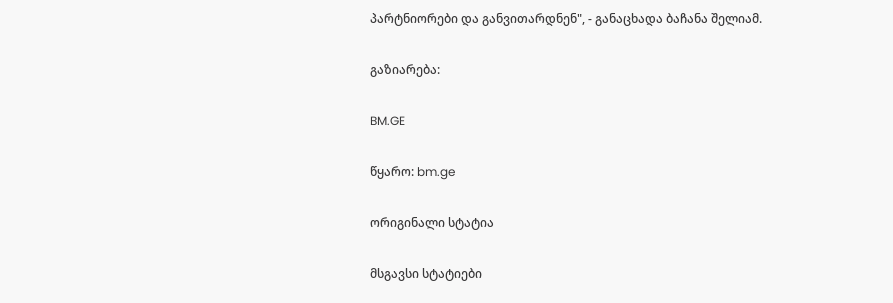პარტნიორები და განვითარდნენ", - განაცხადა ბაჩანა შელიამ.

გაზიარება:

BM.GE

წყარო: bm.ge

ორიგინალი სტატია

მსგავსი სტატიები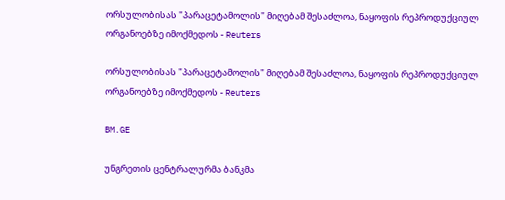ორსულობისას "პარაცეტამოლის" მიღებამ შესაძლოა, ნაყოფის რეპროდუქციულ ორგანოებზე იმოქმედოს - Reuters

ორსულობისას "პარაცეტამოლის" მიღებამ შესაძლოა, ნაყოფის რეპროდუქციულ ორგანოებზე იმოქმედოს - Reuters

BM.GE

უნგრეთის ცენტრალურმა ბანკმა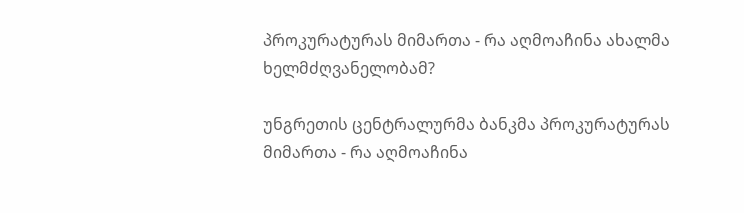პროკურატურას მიმართა - რა აღმოაჩინა ახალმა ხელმძღვანელობამ?

უნგრეთის ცენტრალურმა ბანკმა პროკურატურას მიმართა - რა აღმოაჩინა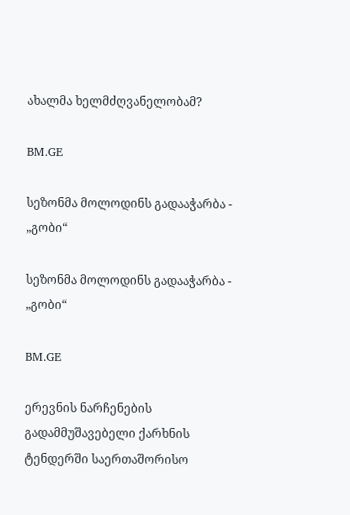ახალმა ხელმძღვანელობამ?

BM.GE

სეზონმა მოლოდინს გადააჭარბა - „გობი“

სეზონმა მოლოდინს გადააჭარბა - „გობი“

BM.GE

ერევნის ნარჩენების გადამმუშავებელი ქარხნის ტენდერში საერთაშორისო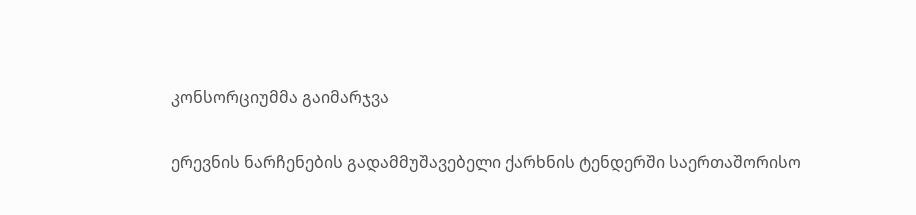კონსორციუმმა გაიმარჯვა

ერევნის ნარჩენების გადამმუშავებელი ქარხნის ტენდერში საერთაშორისო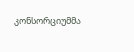კონსორციუმმა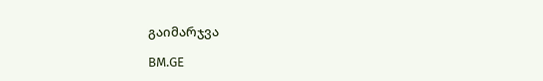გაიმარჯვა

BM.GE